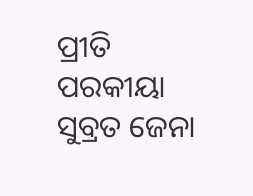ପ୍ରୀତି ପରକୀୟା
ସୁବ୍ରତ ଜେନା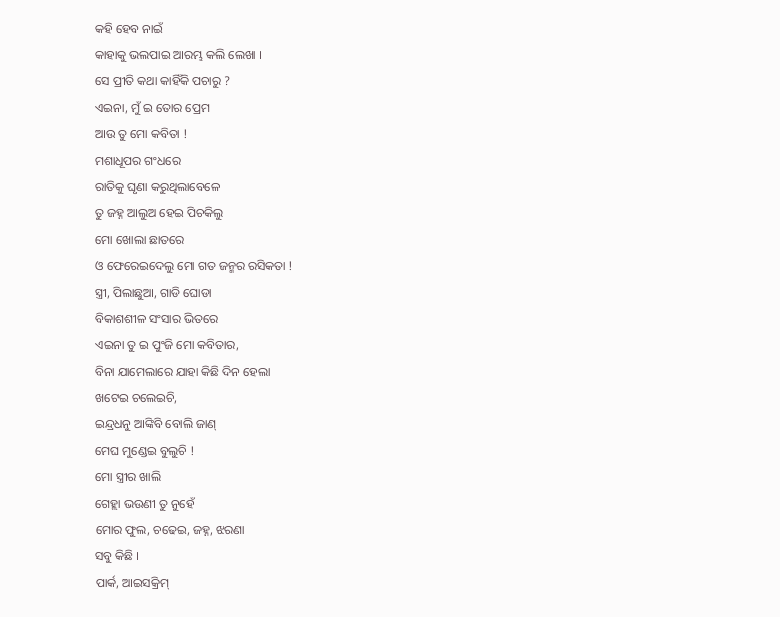କହି ହେବ ନାଇଁ
କାହାକୁ ଭଲପାଇ ଆରମ୍ଭ କଲି ଲେଖା ।
ସେ ପ୍ରୀତି କଥା କାହିଁକି ପଚାରୁ ?
ଏଇନା, ମୁଁ ଇ ତୋର ପ୍ରେମ
ଆଉ ତୁ ମୋ କବିତା !
ମଶାଧୂପର ଗଂଧରେ
ରାତିକୁ ଘୃଣା କରୁଥିଲାବେଳେ
ତୁ ଜହ୍ନ ଆଲୁଅ ହେଇ ପିଚକିଲୁ
ମୋ ଖୋଲା ଛାତରେ
ଓ ଫେରେଇଦେଲୁ ମୋ ଗତ ଜନ୍ମର ରସିକତା !
ସ୍ତ୍ରୀ, ପିଲାଛୁଆ, ଗାଡି ଘୋଡା
ବିକାଶଶୀଳ ସଂସାର ଭିତରେ
ଏଇନା ତୁ ଇ ପୁଂଜି ମୋ କବିତାର,
ବିନା ଯାମେଲାରେ ଯାହା କିଛି ଦିନ ହେଲା
ଖଟେଇ ଚଲେଇଚି,
ଇନ୍ଦ୍ରଧନୁ ଆଙ୍କିବି ବୋଲି ଜାଣ୍
ମେଘ ମୁଣ୍ଡେଇ ବୁଲୁଚି !
ମୋ ସ୍ତ୍ରୀର ଖାଲି
ଗେହ୍ଲା ଭଉଣୀ ତୁ ନୁହେଁ
ମୋର ଫୁଲ, ଚଢେଇ, ଜହ୍ନ, ଝରଣା
ସବୁ କିଛି ।
ପାର୍କ, ଆଇସକ୍ରିମ୍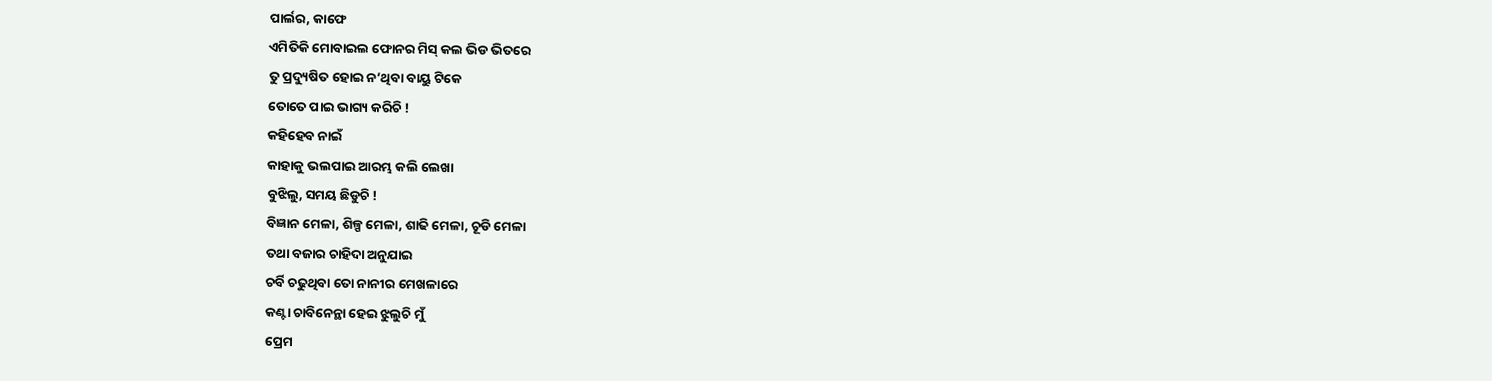ପାର୍ଲର, କାଫେ
ଏମିତିକି ମୋବାଇଲ ଫୋନର ମିସ୍ କଲ ଭିଡ ଭିତରେ
ତୁ ପ୍ରଦ୍ୟୁଷିତ ହୋଇ ନ’ଥିବା ବାୟୁ ଟିକେ
ତୋତେ ପାଇ ଭାଗ୍ୟ କରିଚି !
କହିହେବ ନାଇଁ
କାହାକୁ ଭଲପାଇ ଆରମ୍ଭ କଲି ଲେଖା
ବୁଝିଲୁ, ସମୟ ଛିଡୁଚି !
ବିଜ୍ଞାନ ମେଳା, ଶିଳ୍ପ ମେଳା, ଶାଢି ମେଳା, ଚୂଡି ମେଳା
ତଥା ବଜାର ଚାହିଦା ଅନୁଯାଇ
ଚର୍ବି ଚଢୁଥିବା ତୋ ନାନୀର ମେଖଳାରେ
କଣ୍ଟା ଚାବିନେନ୍ଥା ହେଇ ଝୁଲୁଚି ମୁଁ
ପ୍ରେମ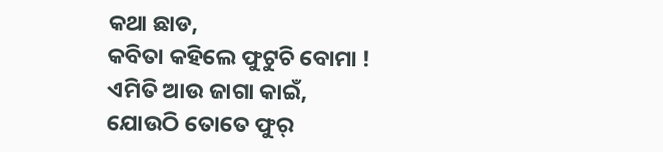କଥା ଛାଡ,
କବିତା କହିଲେ ଫୁଟୁଚି ବୋମା !
ଏମିତି ଆଉ ଜାଗା କାଇଁ,
ଯୋଉଠି ତୋତେ ଫୁର୍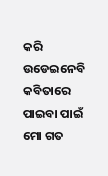କରି ଉଡେଇନେବି କବିତାରେ
ପାଇବା ପାଇଁ ମୋ ଗତ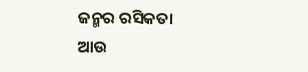ଜନ୍ମର ରସିକତା
ଆଉ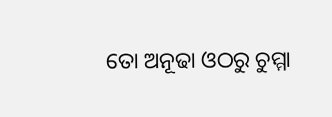ତୋ ଅନୂଢା ଓଠରୁ ଚୁମ୍ମା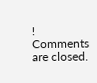!
Comments are closed.